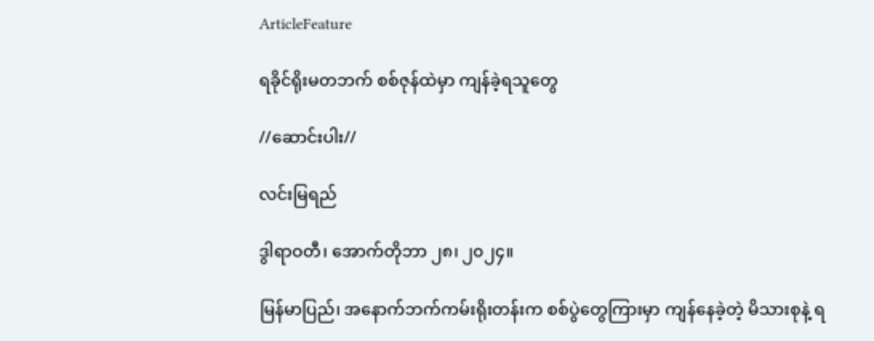ArticleFeature

ရခိုင်ရိုးမတဘက် စစ်ဇုန်ထဲမှာ ကျန်ခဲ့ရသူတွေ

//ဆောင်းပါး//

လင်းမြရည်

ဒွါရာဝတီ၊ အောက်တိုဘာ ၂၈၊ ၂၀၂၄။

မြန်မာပြည်၊ အနောက်ဘက်ကမ်းရိုးတန်းက စစ်ပွဲတွေကြားမှာ ကျန်နေခဲ့တဲ့ မိသားစုနဲ့ ရ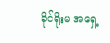ခိုင်ရိုးမ အရှေ့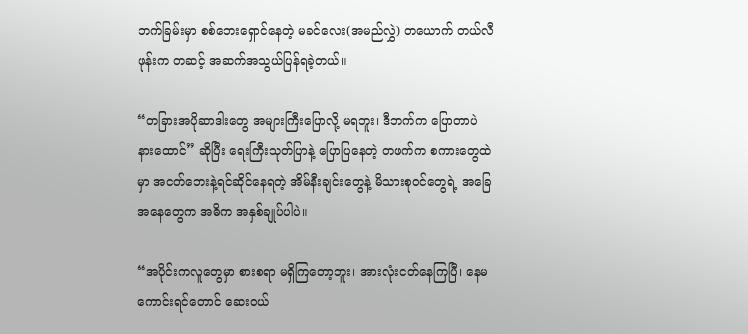ဘက်ခြမ်းမှာ စစ်ဘေးရှောင်နေတဲ့ မခင်လေး(အမည်လွှဲ) တယောက် တယ်လီဖုန်းက တဆင့် အဆက်အသွယ်ပြန်ရခဲ့တယ်။

“တခြားအပိုဆာဒါးတွေ အများကြီးပြောလို့ မရဘူး၊ ဒီဘက်က ပြောတာပဲ နားထောင်” ဆိုပြီး ရေးကြီးသုတ်ပြာနဲ့ ပြောပြနေတဲ့ တဖက်က စကားတွေထဲမှာ အငတ်ဘေးနဲ့ရင်ဆိုင်နေရတဲ့ အိမ်နီးချင်းတွေနဲ့ မိသားစုဝင်တွေရဲ့ အခြေအနေတွေက အဓိက အနှစ်ချုပ်ပါပဲ။

“အပိုင်းကလူတွေမှာ စားစရာ မရှိကြတော့ဘူး၊ အားလုံးငတ်နေကြပြီ၊ နေမကောင်းရင်တောင် ဆေးဝယ်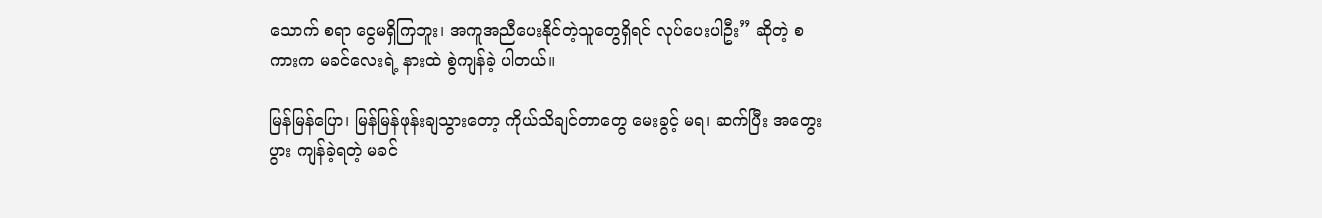သောက် စရာ ငွေမရှိကြဘူး၊ အကူအညီပေးနိုင်တဲ့သူတွေရှိရင် လုပ်ပေးပါဦး” ဆိုတဲ့ စကားက မခင်လေးရဲ့ နားထဲ စွဲကျန်ခဲ့ ပါတယ်။

မြန်မြန်ပြော၊ မြန်မြန်ဖုန်းချသွားတော့ ကိုယ်သိချင်တာတွေ မေးခွင့် မရ၊ ဆက်ပြီး အတွေးပွား ကျန်ခဲ့ရတဲ့ မခင်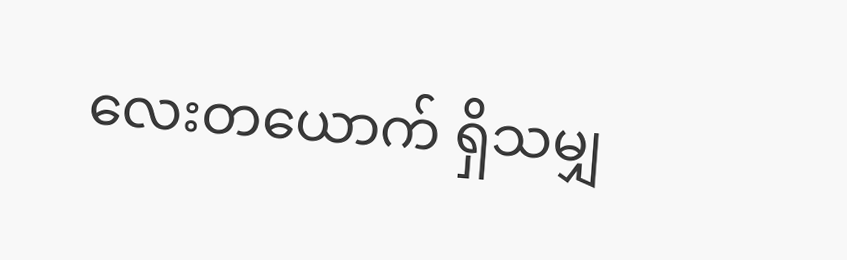လေးတယောက် ရှိသမျှ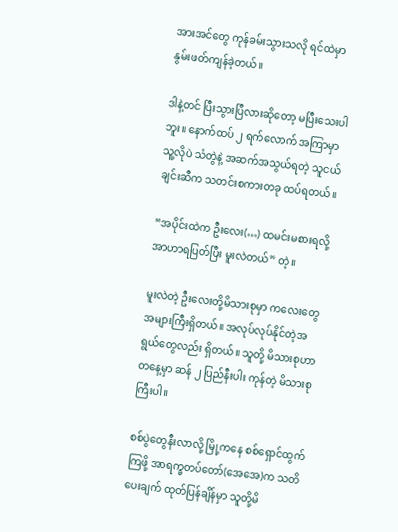အားအင်တွေ ကုန်ခမ်းသွားသလို ရင်ထဲမှာ နွမ်းဖတ်ကျန်ခဲ့တယ်။

ဒါနဲ့တင် ပြီးသွားပြီလားဆိုတော့ မပြီးသေးပါဘူး။ နောက်ထပ် ၂ ရက်လောက် အကြာမှာ သူ့လိုပဲ သံတွဲနဲ့ အဆက်အသွယ်ရတဲ့ သူငယ်ချင်းဆီက သတင်းစကားတခု ထပ်ရတယ်။

“အပိုင်းထဲက ဦးလေး(…) ထမင်းမစားရလို့ အာဟာရပြတ်ပြီး မူးလဲတယ်” တဲ့။

မူးလဲတဲ့ ဦးလေးတို့မိသားစုမှာ ကလေးတွေအများကြီးရှိတယ်။ အလုပ်လုပ်နိုင်တဲ့အရွယ်တွေလည်း ရှိတယ်။ သူတို့ မိသားစုဟာ တနေ့မှာ ဆန် ၂ ပြည်နီးပါး ကုန်တဲ့ မိသားစုကြီးပါ။

စစ်ပွဲတွေနီးလာလို့ မြို့ကနေ စစ်ရှောင်ထွက်ကြဖို့ အာရက္ခတပ်တော်(အေအေ)က သတိပေးချက် ထုတ်ပြန်ချိန်မှာ သူတို့မိ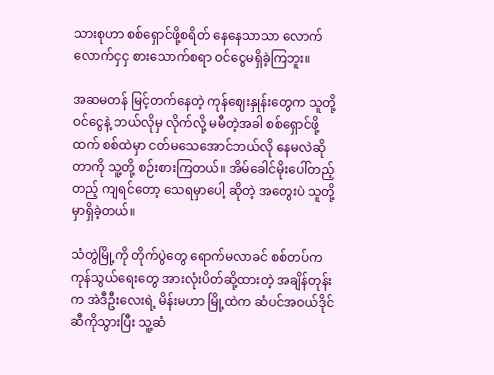သားစုဟာ စစ်ရှောင်ဖို့စရိတ် နေနေသာသာ လောက်လောက်ငှငှ စားသောက်စရာ ဝင်ငွေမရှိခဲ့ကြဘူး။

အဆမတန် မြင့်တက်နေတဲ့ ကုန်ဈေးနှုန်းတွေက သူတို့ ဝင်ငွေနဲ့ ဘယ်လိုမှ လိုက်လို့ မမီတဲ့အခါ စစ်ရှောင်ဖို့ထက် စစ်ထဲမှာ ငတ်မသေအောင်ဘယ်လို နေမလဲဆိုတာကို သူ့တို့ စဉ်းစားကြတယ်။ အိမ်ခေါင်မိုးပေါ်တည့်တည့် ကျရင်တော့ သေရမှာပေါ့ ဆိုတဲ့ အတွေးပဲ သူတို့မှာရှိခဲ့တယ်။

သံတွဲမြို့ကို တိုက်ပွဲတွေ ရောက်မလာခင် စစ်တပ်က ကုန်သွယ်ရေးတွေ အားလုံးပိတ်ဆို့ထားတဲ့ အချိန်တုန်းက အဲဒီဦးလေးရဲ့ မိန်းမဟာ မြို့ထဲက ဆံပင်အဝယ်ဒိုင်ဆီကိုသွားပြီး သူ့ဆံ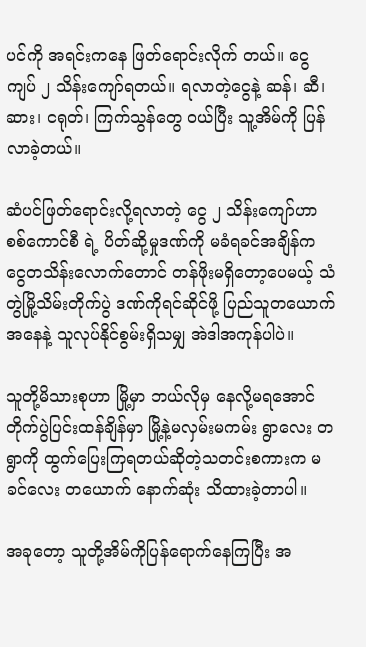ပင်ကို အရင်းကနေ ဖြတ်ရောင်းလိုက် တယ်။ ငွေ ကျပ် ၂ သိန်းကျော်ရတယ်။ ရလာတဲ့ငွေနဲ့ ဆန်၊ ဆီ၊ ဆား၊ ငရုတ်၊ ကြက်သွန်တွေ ဝယ်ပြီး သူ့အိမ်ကို ပြန်လာခဲ့တယ်။

ဆံပင်ဖြတ်ရောင်းလို့ရလာတဲ့ ငွေ ၂ သိန်းကျော်ဟာ စစ်ကောင်စီ ရဲ့ ပိတ်ဆို့မှုဒဏ်ကို မခံရခင်အချိန်က ငွေတသိန်းလောက်တောင် တန်ဖိုးမရှိတော့ပေမယ့် သံတွဲမြို့သိမ်းတိုက်ပွဲ ဒဏ်ကိုရင်ဆိုင်ဖို့ ပြည်သူတယောက် အနေနဲ့ သူလုပ်နိုင်စွမ်းရှိသမျှ အဲဒါအကုန်ပါပဲ။

သူတို့မိသားစုဟာ မြို့မှာ ဘယ်လိုမှ နေလို့မရအောင် တိုက်ပွဲပြင်းထန်ချိန်မှာ မြို့နဲ့မလှမ်းမကမ်း ရွာလေး တရွာကို ထွက်ပြေးကြရတယ်ဆိုတဲ့သတင်းစကားက မခင်လေး တယောက် နောက်ဆုံး သိထားခဲ့တာပါ။

အခုတော့ သူတို့အိမ်ကိုပြန်ရောက်နေကြပြီး အ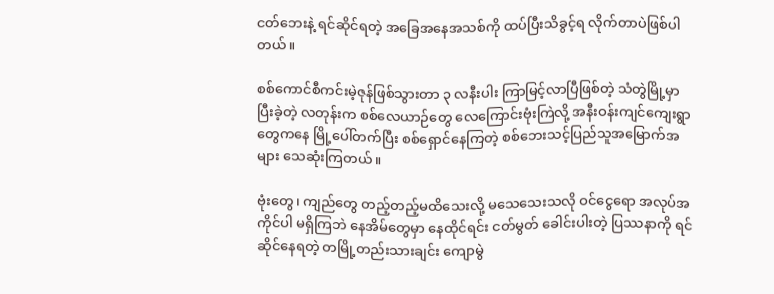ငတ်ဘေးနဲ့ ရင်ဆိုင်ရတဲ့ အခြေအနေအသစ်ကို ထပ်ပြီးသိခွင့်ရ လိုက်တာပဲဖြစ်ပါတယ်။

စစ်ကောင်စီကင်းမဲ့ဇုန်ဖြစ်သွားတာ ၃ လနီးပါး ကြာမြင့်လာပြီဖြစ်တဲ့ သံတွဲမြို့မှာ ပြီးခဲ့တဲ့ လတုန်းက စစ်လေယာဉ်တွေ လေကြောင်းဗုံးကြဲလို့ အနီးဝန်းကျင်ကျေးရွာတွေကနေ မြို့ပေါ်တက်ပြီး စစ်ရှောင်နေကြတဲ့ စစ်ဘေးသင့်ပြည်သူအမြောက်အများ သေဆုံးကြတယ်။

ဗုံးတွေ၊ ကျည်တွေ တည့်တည့်မထိသေးလို့ မသေသေးသလို ဝင်ငွေရော အလုပ်အကိုင်ပါ မရှိကြဘဲ နေအိမ်တွေမှာ နေထိုင်ရင်း ငတ်မွတ် ခေါင်းပါးတဲ့ ပြဿနာကို ရင်ဆိုင်နေရတဲ့ တမြို့တည်းသားချင်း ကျောမွဲ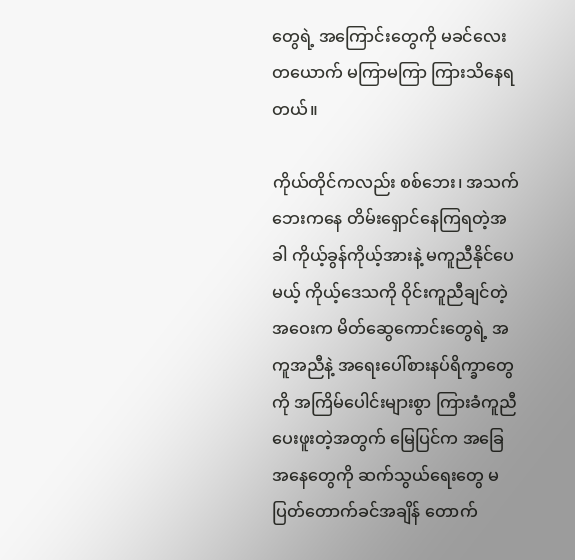တွေရဲ့ အကြောင်းတွေကို မခင်လေးတယောက် မကြာမကြာ ကြားသိနေရတယ်။

ကိုယ်တိုင်ကလည်း စစ်ဘေး၊ အသက်ဘေးကနေ တိမ်းရှောင်နေကြရတဲ့အခါ ကိုယ့်ခွန်ကိုယ့်အားနဲ့ မကူညီနိုင်ပေမယ့် ကိုယ့်ဒေသကို ဝိုင်းကူညီချင်တဲ့ အဝေးက မိတ်ဆွေကောင်းတွေရဲ့ အကူအညီနဲ့ အရေးပေါ်စားနပ်ရိက္ခာတွေကို အကြိမ်ပေါင်းများစွာ ကြားခံကူညီပေးဖူးတဲ့အတွက် မြေပြင်က အခြေအနေတွေကို ဆက်သွယ်ရေးတွေ မပြတ်တောက်ခင်အချိန် တောက်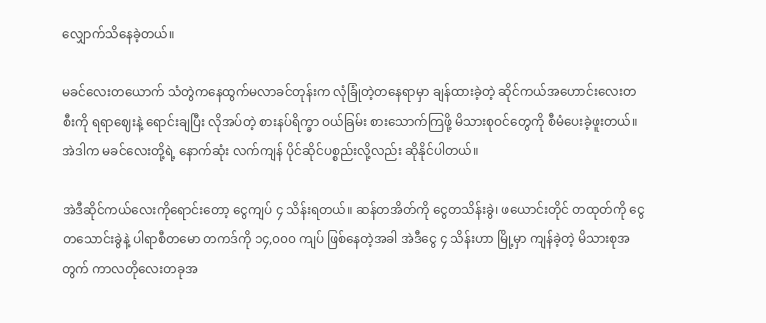လျှောက်သိနေခဲ့တယ်။

မခင်လေးတယောက် သံတွဲကနေထွက်မလာခင်တုန်းက လုံခြုံတဲ့တနေရာမှာ ချန်ထားခဲ့တဲ့ ဆိုင်ကယ်အဟောင်းလေးတစီးကို ရရာဈေးနဲ့ ရောင်းချပြီး လိုအပ်တဲ့ စားနပ်ရိက္ခာ ဝယ်ခြမ်း စားသောက်ကြဖို့ မိသားစုဝင်တွေကို စီမံပေးခဲ့ဖူးတယ်။ အဲဒါက မခင်လေးတို့ရဲ့ နောက်ဆုံး လက်ကျန် ပိုင်ဆိုင်ပစ္စည်းလို့လည်း ဆိုနိုင်ပါတယ်။

အဲဒီဆိုင်ကယ်လေးကိုရောင်းတော့ ငွေကျပ် ၄ သိန်းရတယ်။ ဆန်တအိတ်ကို ငွေတသိန်းခွဲ၊ ဖယောင်းတိုင် တထုတ်ကို ငွေတသောင်းခွဲနဲ့ ပါရာစီတမော တကဒ်ကို ၁၄,၀၀၀ ကျပ် ဖြစ်နေတဲ့အခါ အဲဒီငွေ ၄ သိန်းဟာ မြို့မှာ ကျန်ခဲ့တဲ့ မိသားစုအတွက် ကာလတိုလေးတခုအ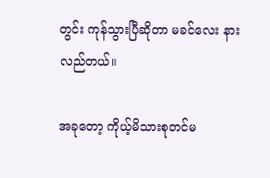တွင်း ကုန်သွားပြီဆိုတာ မခင်လေး နားလည်တယ်။

အခုတော့ ကိုယ့်မိသားစုတင်မ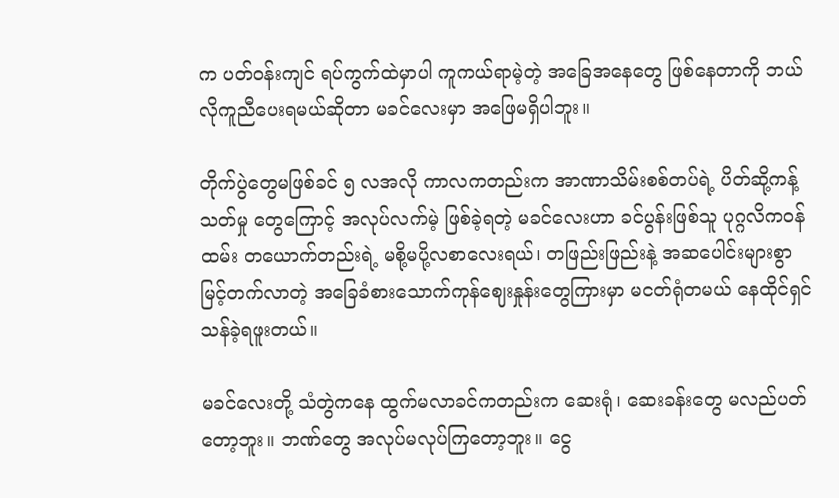က ပတ်ဝန်းကျင် ရပ်ကွက်ထဲမှာပါ ကူကယ်ရာမဲ့တဲ့ အခြေအနေတွေ ဖြစ်နေတာကို ဘယ်လိုကူညီပေးရမယ်ဆိုတာ မခင်လေးမှာ အဖြေမရှိပါဘူး။

တိုက်ပွဲတွေမဖြစ်ခင် ၅ လအလို ကာလကတည်းက အာဏာသိမ်းစစ်တပ်ရဲ့ ပိတ်ဆို့ကန့်သတ်မှု တွေကြောင့် အလုပ်လက်မဲ့ ဖြစ်ခဲ့ရတဲ့ မခင်လေးဟာ ခင်ပွန်းဖြစ်သူ ပုဂ္ဂလိကဝန်ထမ်း တယောက်တည်းရဲ့ မစို့မပို့လစာလေးရယ်၊ တဖြည်းဖြည်းနဲ့ အဆပေါင်းများစွာ မြင့်တက်လာတဲ့ အခြေခံစားသောက်ကုန်ဈေးနှုန်းတွေကြားမှာ မငတ်ရုံတမယ် နေထိုင်ရှင်သန်ခဲ့ရဖူးတယ်။

မခင်လေးတို့ သံတွဲကနေ ထွက်မလာခင်ကတည်းက ဆေးရုံ၊ ဆေးခန်းတွေ မလည်ပတ်တော့ဘူး။ ဘဏ်တွေ အလုပ်မလုပ်ကြတော့ဘူး။ ငွေ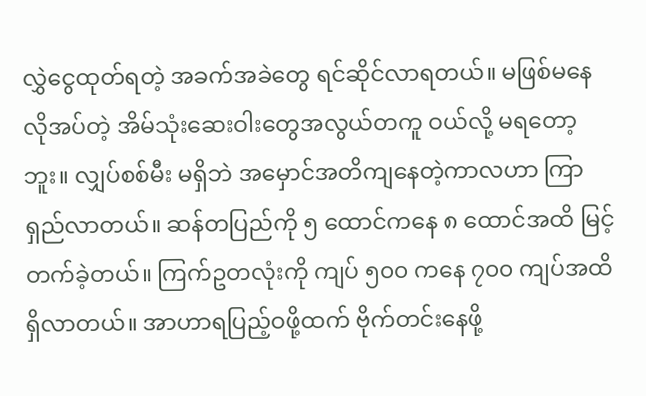လွှဲငွေထုတ်ရတဲ့ အခက်အခဲတွေ ရင်ဆိုင်လာရတယ်။ မဖြစ်မနေလိုအပ်တဲ့ အိမ်သုံးဆေးဝါးတွေအလွယ်တကူ ဝယ်လို့ မရတော့ဘူး။ လျှပ်စစ်မီး မရှိဘဲ အမှောင်အတိကျနေတဲ့ကာလဟာ ကြာရှည်လာတယ်။ ဆန်တပြည်ကို ၅ ထောင်ကနေ ၈ ထောင်အထိ မြင့်တက်ခဲ့တယ်။ ကြက်ဥတလုံးကို ကျပ် ၅၀၀ ကနေ ၇၀၀ ကျပ်အထိရှိလာတယ်။ အာဟာရပြည့်ဝဖို့ထက် ဗိုက်တင်းနေဖို့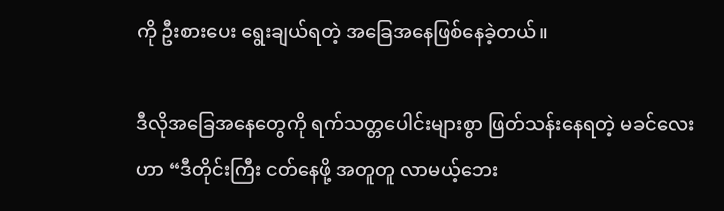ကို ဦးစား‌ပေး ရွေးချယ်ရတဲ့ အခြေအနေဖြစ်နေခဲ့တယ်။

ဒီလိုအခြေအနေတွေကို ရက်သတ္တပေါင်းများစွာ ဖြတ်သန်းနေရတဲ့ မခင်လေးဟာ “ဒီတိုင်းကြီး ငတ်နေဖို့ အတူတူ လာမယ့်ဘေး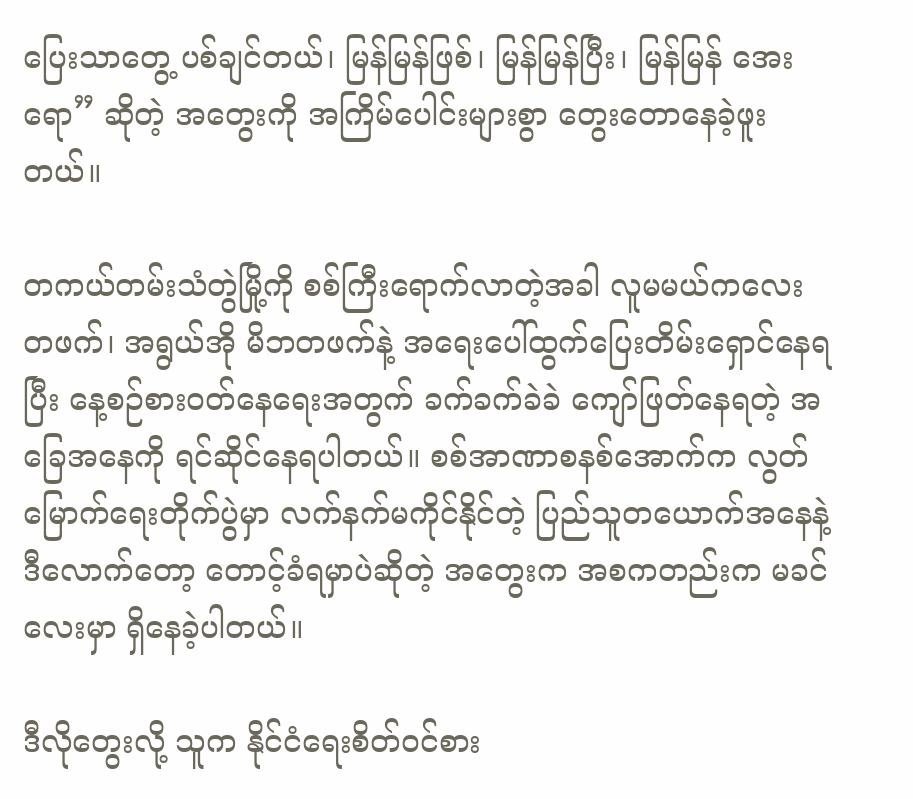ပြေးသာတွေ့ ပစ်ချင်တယ်၊ မြန်မြန်ဖြစ်၊ မြန်မြန်ပြီး၊ မြန်မြန် အေးရော” ဆိုတဲ့ အတွေးကို အကြိမ်ပေါင်းများစွာ တွေးတောနေခဲ့ဖူးတယ်။

တကယ်တမ်းသံတွဲမြို့ကို စစ်ကြီးရောက်လာတဲ့အခါ လူမမယ်ကလေး တဖက်၊ အရွယ်အို မိဘတဖက်နဲ့ အရေးပေါ်ထွက်ပြေးတိမ်းရှောင်နေရပြီး နေ့စဉ်စားဝတ်နေရေးအတွက် ခက်ခက်ခဲခဲ ကျော်ဖြတ်နေရတဲ့ အခြေအနေကို ရင်ဆိုင်နေရပါတယ်။ စစ်အာဏာစနစ်အောက်က လွတ်မြောက်ရေးတိုက်ပွဲမှာ လက်နက်မကိုင်နိုင်တဲ့ ပြည်သူတယောက်အနေနဲ့ ဒီလောက်တော့ တောင့်ခံရမှာပဲဆိုတဲ့ အတွေးက အစကတည်းက မခင်လေးမှာ ရှိနေခဲ့ပါတယ်။

ဒီလိုတွေးလို့ သူက နိုင်ငံရေးစိတ်ဝင်စား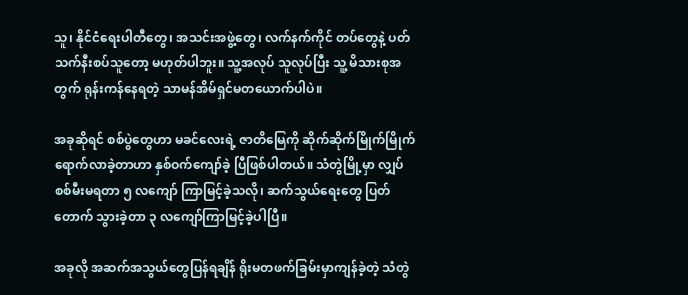သူ၊ နိုင်ငံရေးပါတီတွေ၊ အသင်းအဖွဲ့တွေ၊ လက်နက်ကိုင် တပ်တွေနဲ့ ပတ်သက်နီးစပ်သူတော့ မဟုတ်ပါဘူး။ သူ့အလုပ် သူလုပ်ပြီး သူ့ မိသားစုအတွက် ရုန်းကန်နေရတဲ့ သာမန်အိမ်ရှင်မတယောက်ပါပဲ။

အခုဆိုရင် စစ်ပွဲတွေဟာ မခင်လေးရဲ့ ဇာတိမြေကို ဆိုက်ဆိုက်မြိုက်မြိုက် ရောက်လာခဲ့တာဟာ နှစ်ဝက်ကျော်ခဲ့ ပြီဖြစ်ပါတယ်။ သံတွဲမြို့မှာ လျှပ်စစ်မီးမရတာ ၅ လကျော် ကြာမြင့်ခဲ့သလို၊ ဆက်သွယ်ရေးတွေ ပြတ်တောက် သွားခဲ့တာ ၃ လကျော်ကြာမြင့်ခဲ့ပါပြီ။

အခုလို အဆက်အသွယ်တွေပြန်ရချိန် ရိုးမတဖက်ခြမ်းမှာကျန်ခဲ့တဲ့ သံတွဲ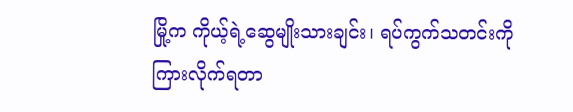မြို့က ကိုယ့်ရဲ့ဆွေမျိုးသားချင်း၊ ရပ်ကွက်သတင်းကို ကြားလိုက်ရတာ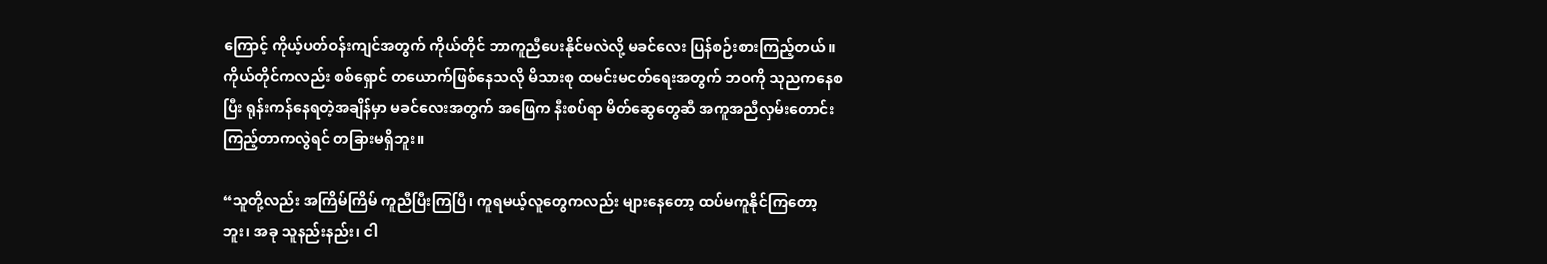ကြောင့် ကိုယ့်ပတ်ဝန်းကျင်အတွက် ကိုယ်တိုင် ဘာကူညီပေးနိုင်မလဲလို့ မခင်လေး ပြန်စဉ်းစားကြည့်တယ်။ ကိုယ်တိုင်ကလည်း စစ်ရှောင် တယောက်ဖြစ်နေသလို မိသားစု ထမင်းမငတ်ရေးအတွက် ဘဝကို သုညကနေစပြီး ရုန်းကန်နေရတဲ့အချိန်မှာ မခင်လေးအတွက် အဖြေက နီးစပ်ရာ မိတ်ဆွေတွေဆီ အကူအညီလှမ်းတောင်းကြည့်တာကလွဲရင် တခြားမရှိဘူး။

“သူတို့လည်း အကြိမ်ကြိမ် ကူညီပြီးကြပြီ၊ ကူရမယ့်လူတွေကလည်း များနေတော့ ထပ်မကူနိုင်ကြတော့ဘူး၊ အခု သူနည်းနည်း၊ ငါ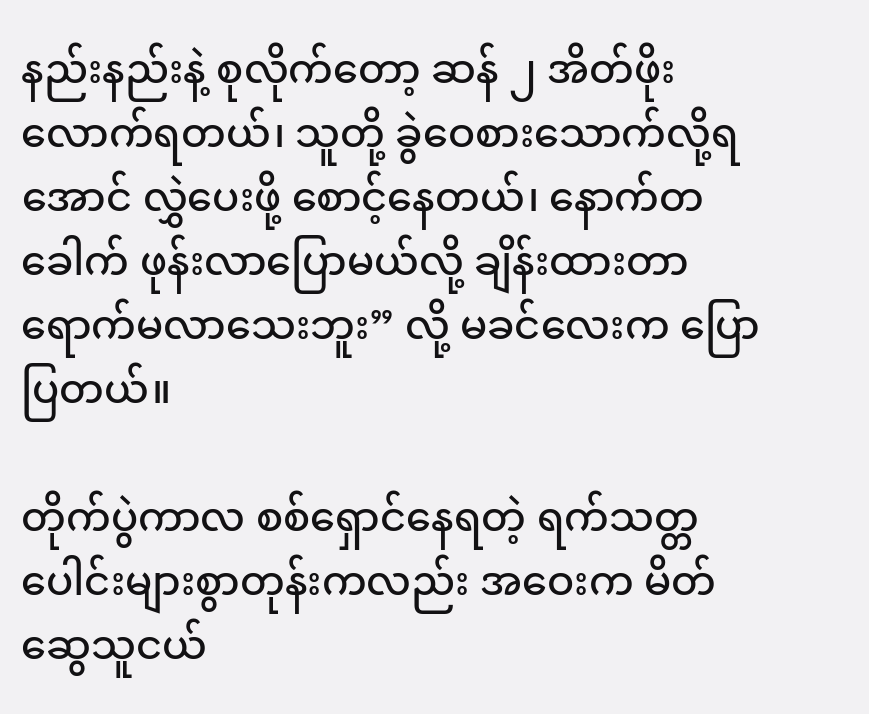နည်းနည်းနဲ့ စုလိုက်တော့ ဆန် ၂ အိတ်ဖိုးလောက်ရတယ်၊ သူတို့ ခွဲဝေစားသောက်လို့ရအောင် လွှဲပေးဖို့ စောင့်နေတယ်၊ နောက်တခေါက် ဖုန်းလာပြောမယ်လို့ ချိန်းထားတာ ရောက်မလာသေးဘူး” လို့ မခင်လေးက ပြောပြတယ်။

တိုက်ပွဲကာလ စစ်ရှောင်နေရတဲ့ ရက်သတ္တပေါင်းများစွာတုန်းကလည်း အဝေးက မိတ်ဆွေသူငယ်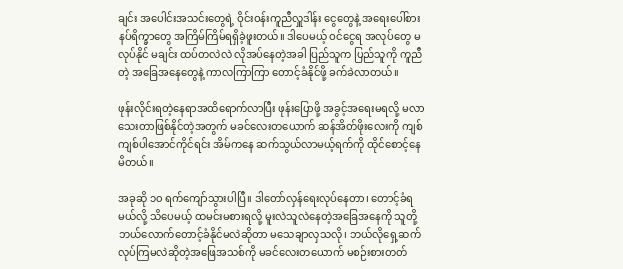ချင်း အပေါင်းအသင်းတွေရဲ့ ဝိုင်းဝန်းကူညီလှူဒါန်း ငွေတွေနဲ့ အရေးပေါ်စားနပ်ရိက္ခာတွေ အကြိမ်ကြိမ်ရရှိခဲ့ဖူးတယ်။ ဒါပေမယ့် ဝင်ငွေရ အလုပ်တွေ မလုပ်နိုင် မချင်း ထပ်တလဲလဲ လိုအပ်နေတဲ့အခါ ပြည်သူက ပြည်သူကို ကူညီတဲ့ အခြေအနေတွေနဲ့ ကာလကြာကြာ တောင့်ခံနိုင်ဖို့ ခက်ခဲလာတယ်။

ဖုန်းလိုင်းရတဲ့နေရာအထိရောက်လာပြီး ဖုန်းပြောဖို့ အခွင့်အရေးမရလို့ မလာသေးတာဖြစ်နိုင်တဲ့အတွက် မခင်လေးတယောက် ဆန်အိတ်ဖိုးလေးကို ကျစ်ကျစ်ပါအောင်ကိုင်ရင်း အိမ်ကနေ ဆက်သွယ်လာမယ့်ရက်ကို ထိုင်စောင့်နေမိတယ်။

အခုဆို ၁၀ ရက်ကျော်သွားပါပြီ။ ဒါတော်လှန်ရေးလုပ်နေတာ၊ တောင့်ခံရမယ်လို့ သိပေမယ့် ထမင်းမစားရလို့ မူးလဲသူလဲနေတဲ့အခြေအနေကို သူတို့ ဘယ်လောက်တောင့်ခံနိုင်မလဲဆိုတာ မသေချာလှသလို၊ ဘယ်လိုရှေ့ဆက်လုပ်ကြမလဲဆိုတဲ့အဖြေအသစ်ကို မခင်လေးတယောက် မစဉ်းစားတတ်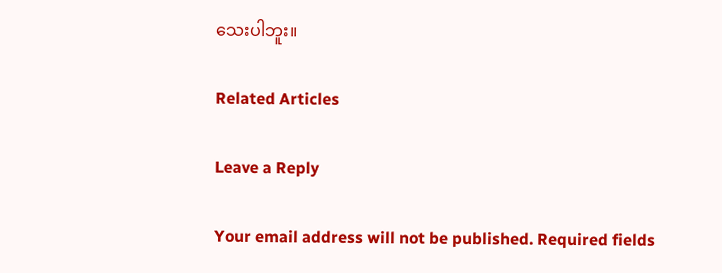သေးပါဘူး။

Related Articles

Leave a Reply

Your email address will not be published. Required fields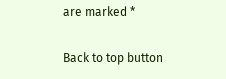are marked *

Back to top button